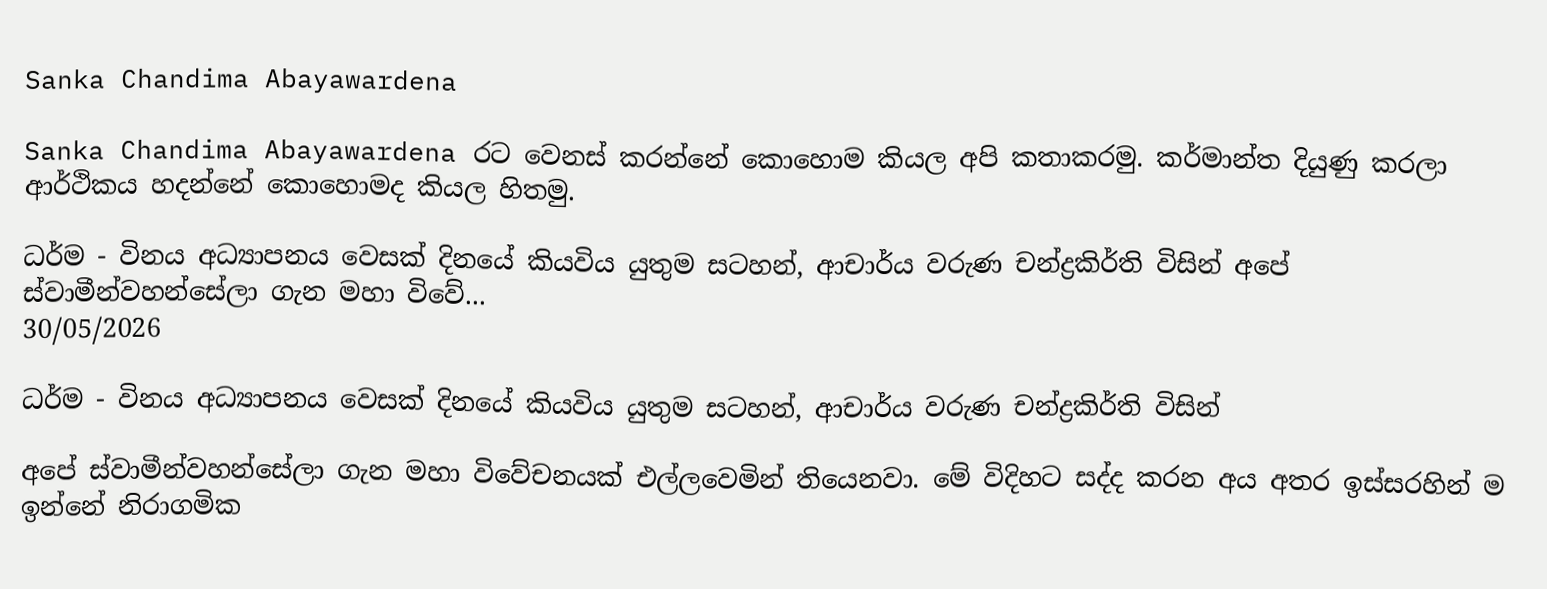Sanka Chandima Abayawardena

Sanka Chandima Abayawardena රට වෙනස් කරන්නේ කොහොම කියල අපි කතාකරමු. කර්මාන්ත දියුණු කරලා ආර්ථිකය හදන්නේ කොහොමද කියල හිතමු.

ධර්ම - විනය අධ්‍යාපනය වෙසක් දිනයේ කියවිය යුතුම සටහන්, ආචාර්ය වරුණ චන්ද්‍රකිර්ති විසින් අපේ ස්වාමීන්වහන්සේලා ගැන මහා විවේ...
30/05/2026

ධර්ම - විනය අධ්‍යාපනය වෙසක් දිනයේ කියවිය යුතුම සටහන්, ආචාර්ය වරුණ චන්ද්‍රකිර්ති විසින්

අපේ ස්වාමීන්වහන්සේලා ගැන මහා විවේචනයක් එල්ලවෙමින් තියෙනවා. මේ විදිහට සද්ද කරන අය අතර ඉස්සරහින් ම ඉන්නේ නිරාගමික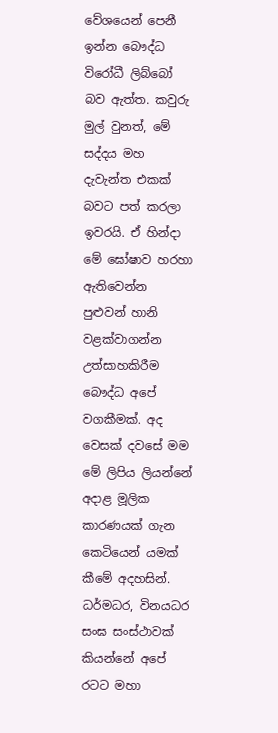වේශයෙන් පෙනී ඉන්න බෞද්ධ විරෝධී ලිබ්බෝ බව ඇත්ත. කවුරු මුල් වුනත්, මේ සද්දය මහ දැවැන්ත එකක් බවට පත් කරලා ඉවරයි. ඒ හින්දා මේ ඝෝෂාව හරහා ඇතිවෙන්න පුළුවන් හානි වළක්වාගන්න උත්සාහකිරීම බෞද්ධ අපේ වගකීමක්. අද වෙසක් දවසේ මම මේ ලිපිය ලියන්නේ අදාළ මූලික කාරණයක් ගැන කෙටියෙන් යමක් කීමේ අදහසින්.
ධර්මධර, විනයධර සංඝ සංස්ථාවක් කියන්නේ අපේ රටට මහා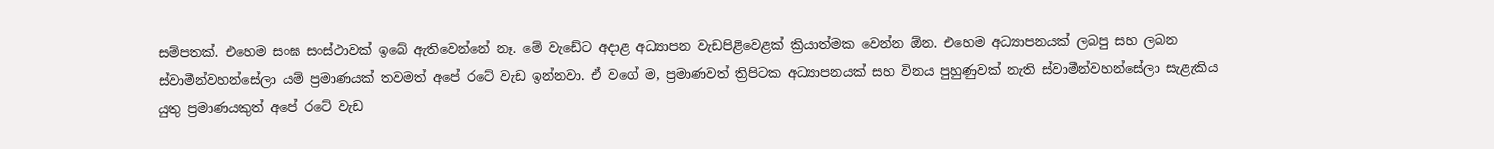සම්පතක්. එහෙම සංඝ සංස්ථාවක් ඉබේ ඇතිවෙන්නේ නෑ. මේ වැඩේට අදාළ අධ්‍යාපන වැඩපිළිවෙළක් ක්‍රියාත්මක වෙන්න ඕන. එහෙම අධ්‍යාපනයක් ලබපු සහ ලබන ස්වාමීන්වහන්සේලා යම් ප්‍රමාණයක් තවමත් අපේ රටේ වැඩ ඉන්නවා. ඒ වගේ ම, ප්‍රමාණවත් ත්‍රිපිටක අධ්‍යාපනයක් සහ විනය පුහුණුවක් නැති ස්වාමීන්වහන්සේලා සැළැකිය යුතු ප්‍රමාණයකුත් අපේ රටේ වැඩ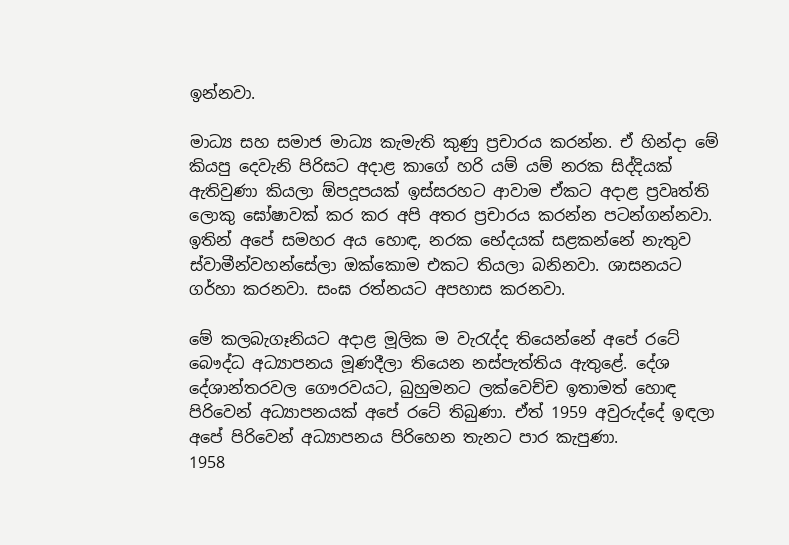ඉන්නවා.

මාධ්‍ය සහ සමාජ මාධ්‍ය කැමැති කුණු ප්‍රචාරය කරන්න. ඒ හින්දා මේ කියපු දෙවැනි පිරිසට අදාළ කාගේ හරි යම් යම් නරක සිද්දියක් ඇතිවුණා කියලා ඕපදූපයක් ඉස්සරහට ආවාම ඒකට අදාළ ප්‍රවෘත්ති ලොකු ඝෝෂාවක් කර කර අපි අතර ප්‍රචාරය කරන්න පටන්ගන්නවා. ඉතින් අපේ සමහර අය හොඳ, නරක භේදයක් සළකන්නේ නැතුව ස්වාමීන්වහන්සේලා ඔක්කොම එකට තියලා බනිනවා. ශාසනයට ගර්හා කරනවා. සංඝ රත්නයට අපහාස කරනවා.

මේ කලබැගෑනියට අදාළ මූලික ම වැරැද්ද තියෙන්නේ අපේ රටේ බෞද්ධ අධ්‍යාපනය මූණදීලා තියෙන නස්පැත්තිය ඇතුළේ. දේශ දේශාන්තරවල ගෞරවයට, බුහුමනට ලක්වෙච්ච ඉතාමත් හොඳ පිරිවෙන් අධ්‍යාපනයක් අපේ රටේ තිබුණා. ඒත් 1959 අවුරුද්දේ ඉඳලා අපේ පිරිවෙන් අධ්‍යාපනය පිරිහෙන තැනට පාර කැපුණා.
1958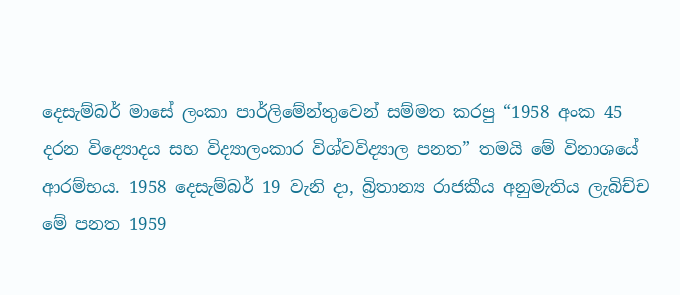දෙසැම්බර් මාසේ ලංකා පාර්ලිමේන්තුවෙන් සම්මත කරපු “1958 අංක 45 දරන විද්‍යොදය සහ විද්‍යාලංකාර විශ්වවිද්‍යාල පනත” තමයි මේ විනාශයේ ආරම්භය. 1958 දෙසැම්බර් 19 වැනි දා, බ්‍රිතාන්‍ය රාජකීය අනුමැතිය ලැබිච්ච මේ පනත 1959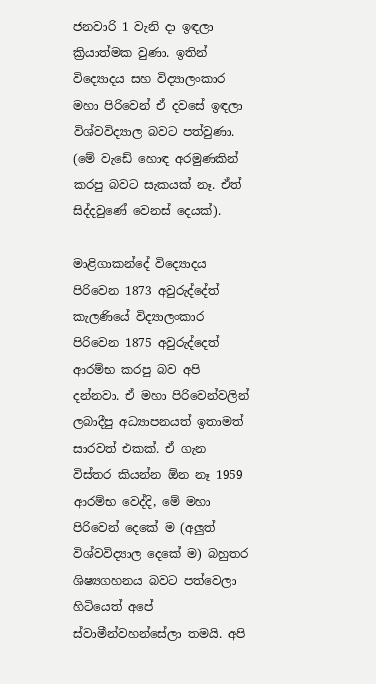ජනවාරි 1 වැනි දා ඉඳලා ක්‍රියාත්මක වුණා. ඉතින් විද්‍යොදය සහ විද්‍යාලංකාර මහා පිරිවෙන් ඒ දවසේ ඉඳලා විශ්වවිද්‍යාල බවට පත්වුණා. (මේ වැඩේ හොඳ අරමුණකින් කරපු බවට සැකයක් නෑ. ඒත් සිද්දවුණේ වෙනස් දෙයක්).

මාළිගාකන්දේ විද්‍යොදය පිරිවෙන 1873 අවුරුද්දේත් කැලණියේ විද්‍යාලංකාර පිරිවෙන 1875 අවුරුද්දෙත් ආරම්භ කරපු බව අපි දන්නවා. ඒ මහා පිරිවෙන්වලින් ලබාදීපු අධ්‍යාපනයත් ඉතාමත් සාරවත් එකක්. ඒ ගැන විස්තර කියන්න ඕන නෑ 1959 ආරම්භ වෙද්දි, මේ මහා පිරිවෙන් දෙකේ ම (අලුත් විශ්වවිද්‍යාල දෙකේ ම) බහුතර ශිෂ්‍යගහනය බවට පත්වෙලා හිටියෙත් අපේ ස්වාමීන්වහන්සේලා තමයි. අපි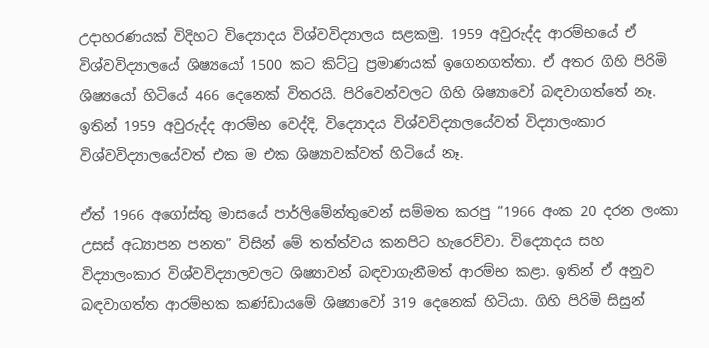උදාහරණයක් විදිහට විද්‍යොදය විශ්වවිද්‍යාලය සළකමු. 1959 අවුරුද්ද ආරම්භයේ ඒ විශ්වවිද්‍යාලයේ ශිෂ්‍යයෝ 1500 කට කිට්ටු ප්‍රමාණයක් ඉගෙනගත්තා. ඒ අතර ගිහි පිරිමි ශිෂ්‍යයෝ හිටියේ 466 දෙනෙක් විතරයි. පිරිවෙන්වලට ගිහි ශිෂ්‍යාවෝ බඳවාගත්තේ නෑ. ඉතින් 1959 අවුරුද්ද ආරම්භ වෙද්දි, විද්‍යොදය විශ්වවිද්‍යාලයේවත් විද්‍යාලංකාර විශ්වවිද්‍යාලයේවත් එක ම එක ශිෂ්‍යාවක්වත් හිටියේ නෑ.

ඒත් 1966 අගෝස්තු මාසයේ පාර්ලිමේන්තුවෙන් සම්මත කරපු “1966 අංක 20 දරන ලංකා උසස් අධ්‍යාපන පනත” විසින් මේ තත්ත්වය කනපිට හැරෙව්වා. විද්‍යොදය සහ විද්‍යාලංකාර විශ්වවිද්‍යාලවලට ශිෂ්‍යාවන් බඳවාගැනීමත් ආරම්භ කළා. ඉතින් ඒ අනුව බඳවාගත්ත ආරම්භක කණ්ඩායමේ ශිෂ්‍යාවෝ 319 දෙනෙක් හිටියා. ගිහි පිරිමි සිසුන්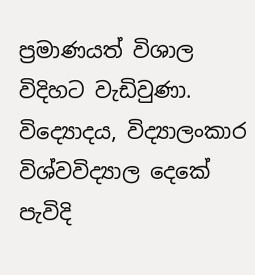ප්‍රමාණයත් විශාල විදිහට වැඩිවුණා. විද්‍යොදය, විද්‍යාලංකාර විශ්වවිද්‍යාල දෙකේ පැවිදි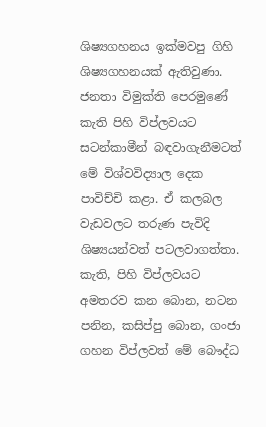ශිෂ්‍යගහනය ඉක්මවපු ගිහි ශිෂ්‍යගහනයක් ඇතිවුණා. ජනතා විමුක්ති පෙරමුණේ කැති පිහි විප්ලවයට සටන්කාමීන් බඳවාගැනීමටත් මේ විශ්වවිද්‍යාල දෙක පාවිච්චි කළා. ඒ කලබල වැඩවලට තරුණ පැවිදි ශිෂ්‍යයන්වත් පටලවාගත්තා. කැති, පිහි විප්ලවයට අමතරව කන බොන, නටන පනින, කසිප්පු බොන, ගංජා ගහන විප්ලවත් මේ බෞද්ධ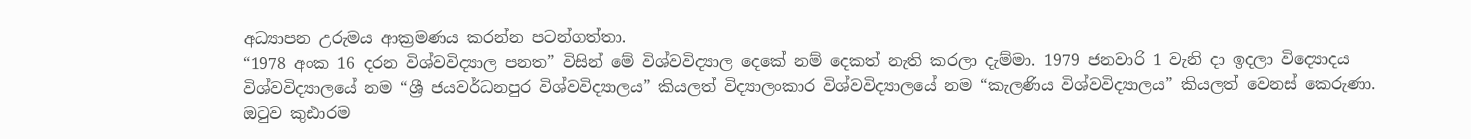අධ්‍යාපන උරුමය ආක්‍රමණය කරන්න පටන්ගත්තා.
“1978 අංක 16 දරන විශ්වවිද්‍යාල පනත” විසින් මේ විශ්වවිද්‍යාල දෙකේ නම් දෙකත් නැති කරලා දැම්මා. 1979 ජනවාරි 1 වැනි දා ඉදලා විද්‍යොදය විශ්වවිද්‍යාලයේ නම “ශ්‍රී ජයවර්ධනපුර විශ්වවිද්‍යාලය” කියලත් විද්‍යාලංකාර විශ්වවිද්‍යාලයේ නම “කැලණිය විශ්වවිද්‍යාලය” කියලත් වෙනස් කෙරුණා. ඔටුව කුඪාරම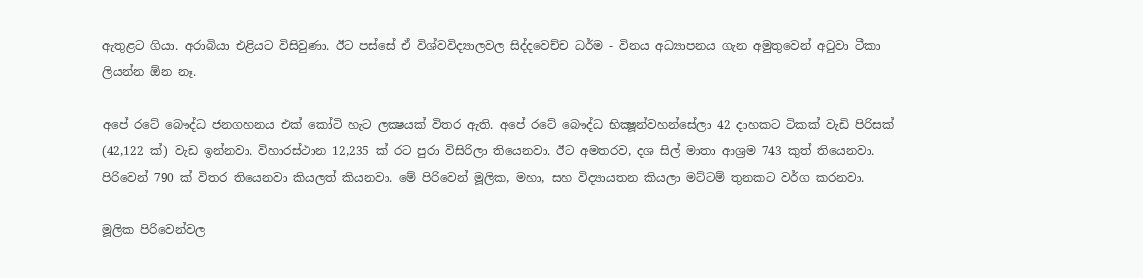ඇතුළට ගියා. අරාබියා එළියට විසිවුණා. ඊට පස්සේ ඒ විශ්වවිද්‍යාලවල සිද්දවෙච්ච ධර්ම - විනය අධ්‍යාපනය ගැන අමුතුවෙන් අටුවා ටීකා ලියන්න ඕන නෑ.

අපේ රටේ බෞද්ධ ජනගහනය එක් කෝටි හැට ලක්‍ෂයක් විතර ඇති. අපේ රටේ බෞද්ධ භික්‍ෂූන්වහන්සේලා 42 දාහකට ටිකක් වැඩි පිරිසක් (42,122 ක්) වැඩ ඉන්නවා. විහාරස්ථාන 12,235 ක් රට පුරා විසිරිලා තියෙනවා. ඊට අමතරව, දශ සිල් මාතා ආශ්‍රම 743 කුත් තියෙනවා. පිරිවෙන් 790 ක් විතර තියෙනවා කියලත් කියනවා. මේ පිරිවෙන් මූලික, මහා, සහ විද්‍යායතන කියලා මට්ටම් තුනකට වර්ග කරනවා.

මූලික පිරිවෙන්වල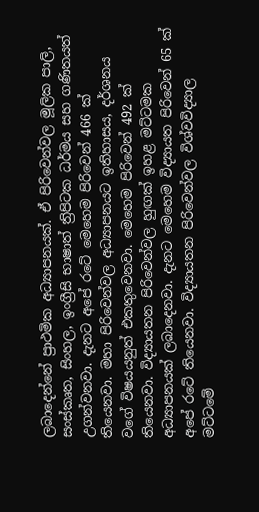ලබාදෙන්නේ ප්‍රාථමික අධ්‍යාපනයක්. ඒ පිරිවෙන්වල මූලික පාලි, සංස්කෘත, සිංහල, ඉංග්‍රීසි භාෂාත් ත්‍රිපිටක ධර්මය සහ ගණිතයත් උගන්වනවා. දැනට අපේ රටේ මෙහෙම පිරිවෙන් 466 ක් තියෙනවා. මහා පිරිවෙන්වල අධ්‍යාපනයට ඉතිහාසය, දර්ශනය වගේ විෂයයනුත් එකතුවෙනවා. මෙහෙම පිරිවෙන් 492 ක් තියෙනවා. විද්‍යායතන පිරිවෙන්වල හුඟක් ඉහළ මට්ටමක අධ්‍යාපනයක් ලබාදෙනවා. දැනට මෙහෙම විද්‍යායත පිරිවෙන් 65 ක් අපේ රටේ තියෙනවා. විද්‍යායතන පිරිවෙන්වල විශ්වවිද්‍යාල මට්ටමේ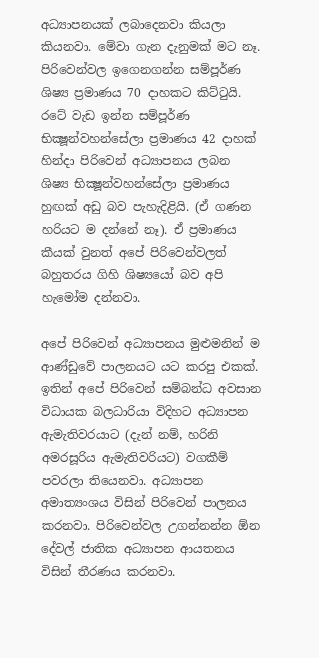අධ්‍යාපනයක් ලබාදෙනවා කියලා කියනවා. මේවා ගැන දැනුමක් මට නෑ.
පිරිවෙන්වල ඉගෙනගන්න සම්පූර්ණ ශිෂ්‍ය ප්‍රමාණය 70 දාහකට කිට්ටුයි. රටේ වැඩ ඉන්න සම්පූර්ණ භික්‍ෂූන්වහන්සේලා ප්‍රමාණය 42 දාහක් හින්දා පිරිවෙන් අධ්‍යාපනය ලබන ශිෂ්‍ය භික්‍ෂූන්වහන්සේලා ප්‍රමාණය හුඟක් අඩු බව පැහැදිළියි. (ඒ ගණන හරියට ම දන්නේ නෑ). ඒ ප්‍රමාණය කීයක් වුනත් අපේ පිරිවෙන්වලත් බහුතරය ගිහි ශිෂ්‍යයෝ බව අපි හැමෝම දන්නවා.

අපේ පිරිවෙන් අධ්‍යාපනය මුළුමනින් ම ආණ්ඩුවේ පාලනයට යට කරපු එකක්. ඉතින් අපේ පිරිවෙන් සම්බන්ධ අවසාන විධායක බලධාරියා විදිහට අධ්‍යාපන ඇමැතිවරයාට (දැන් නම්, හරිනි අමරසූරිය ඇමැතිවරියට) වගකීම් පවරලා තියෙනවා. අධ්‍යාපන අමාත්‍යංශය විසින් පිරිවෙන් පාලනය කරනවා. පිරිවෙන්වල උගන්නන්න ඕන දේවල් ජාතික අධ්‍යාපන ආයතනය විසින් තීරණය කරනවා.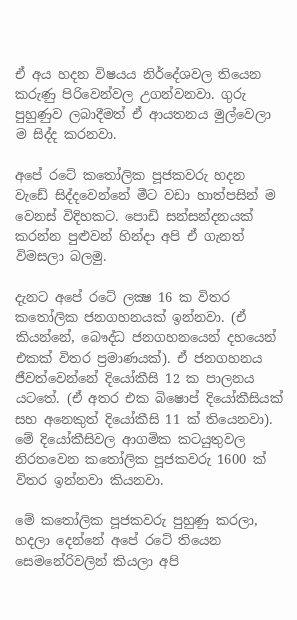ඒ අය හදන විෂයය නිර්දේශවල තියෙන කරුණු පිරිවෙන්වල උගන්වනවා. ගුරු පුහුණුව ලබාදීමත් ඒ ආයතනය මුල්වෙලා ම සිද්ද කරනවා.

අපේ රටේ කතෝලික පූජකවරු හදන වැඩේ සිද්දවෙන්නේ මීට වඩා හාත්පසින් ම වෙනස් විදිහකට. පොඩි සන්සන්දනයක් කරන්න පුළුවන් හින්දා අපි ඒ ගැනත් විමසලා බලමු.

දැනට අපේ රටේ ලක්‍ෂ 16 ක විතර කතෝලික ජනගහනයක් ඉන්නවා. (ඒ කියන්නේ, බෞද්ධ ජනගහනයෙන් දහයෙන් එකක් විතර ප්‍රමාණයක්). ඒ ජනගහනය ජීවත්වෙන්නේ දියෝකීසි 12 ක පාලනය යටතේ. (ඒ අතර එක බිෂොප් දියෝකීසියක් සහ අනෙකුත් දියෝකීසි 11 ක් තියෙනවා). මේ දියෝකීසිවල ආගමික කටයුතුවල නිරතවෙන කතෝලික පූජකවරු 1600 ක් විතර ඉන්නවා කියනවා.

මේ කතෝලික පූජකවරු පුහුණු කරලා, හදලා දෙන්නේ අපේ රටේ තියෙන සෙමනේරිවලින් කියලා අපි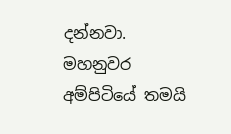දන්නවා. මහනුවර අම්පිටියේ තමයි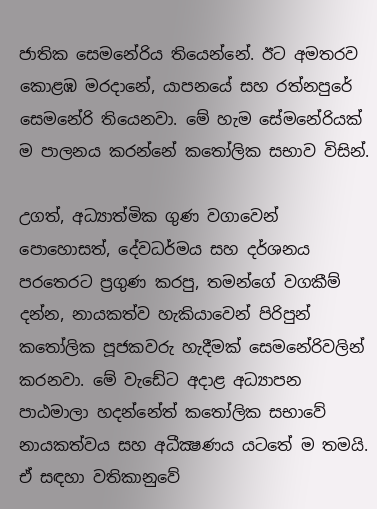ජාතික සෙමනේරිය තියෙන්නේ. ඊට අමතරව කොළඹ මරදානේ, යාපනයේ සහ රත්නපුරේ සෙමනේරි තියෙනවා. මේ හැම සේමනේරියක් ම පාලනය කරන්නේ කතෝලික සභාව විසින්.

උගත්, අධ්‍යාත්මික ගුණ වගාවෙන් පොහොසත්, දේවධර්මය සහ දර්ශනය පරතෙරට ප්‍රගුණ කරපු, තමන්ගේ වගකීම් දන්න, නායකත්ව හැකියාවෙන් පිරිපුන් කතෝලික පූජකවරු හැදීමක් සෙමනේරිවලින් කරනවා. මේ වැඩේට අදාළ අධ්‍යාපන පාඨමාලා හදන්නේත් කතෝලික සභාවේ නායකත්වය සහ අධීක්‍ෂණය යටතේ ම තමයි. ඒ සඳහා වතිකානුවේ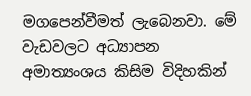මගපෙන්වීමත් ලැබෙනවා. මේ වැඩවලට අධ්‍යාපන අමාත්‍යංශය කිසිම විදිහකින්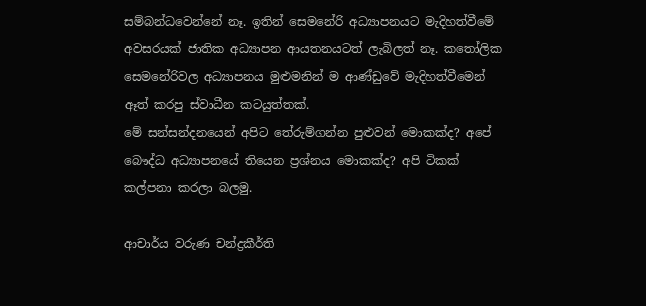සම්බන්ධවෙන්නේ නෑ. ඉතින් සෙමනේරි අධ්‍යාපනයට මැදිහත්වීමේ අවසරයක් ජාතික අධ්‍යාපන ආයතනයටත් ලැබිලත් නෑ. කතෝලික සෙමනේරිවල අධ්‍යාපනය මුළුමනින් ම ආණ්ඩුවේ මැදිහත්වීමෙන් ඈත් කරපු ස්වාධීන කටයුත්තක්.
මේ සන්සන්දනයෙන් අපිට තේරුම්ගන්න පුළුවන් මොකක්ද? අපේ බෞද්ධ අධ්‍යාපනයේ තියෙන ප්‍රශ්නය මොකක්ද? අපි ටිකක් කල්පනා කරලා බලමු.

ආචාර්ය වරුණ චන්ද්‍රකීර්ති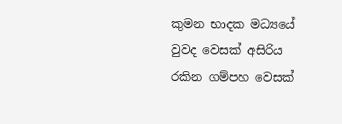කුමන භාදක මධ්‍යයේ වුවද වෙසක් අසිරිය රකින ගම්පහ වෙසක්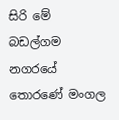සිරි මේ බඩල්ගම නගරයේ තොරණේ මංගල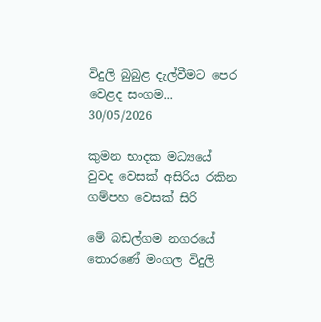විදුලි බුබුළ දැල්වීමට පෙර වෙළද සංගම...
30/05/2026

කුමන භාදක මධ්‍යයේ වුවද වෙසක් අසිරිය රකින ගම්පහ වෙසක් සිරි

මේ බඩල්ගම නගරයේ තොරණේ මංගල විදුලි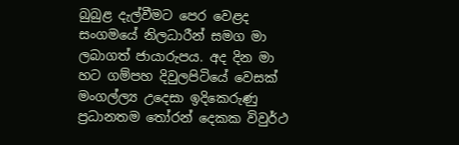බුබුළ දැල්වීමට පෙර වෙළද සංගමයේ නිලධාරීන් සමග මා ලබාගත් ජායාරුපය. අද දින මා හට ගම්පහ දිවුලපිටියේ වෙසක් මංගල්ල්‍ය උදෙසා ඉදිකෙරුණු ප්‍රධානතම තෝරන් දෙකක විවුර්ථ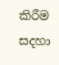කිරීම සදහා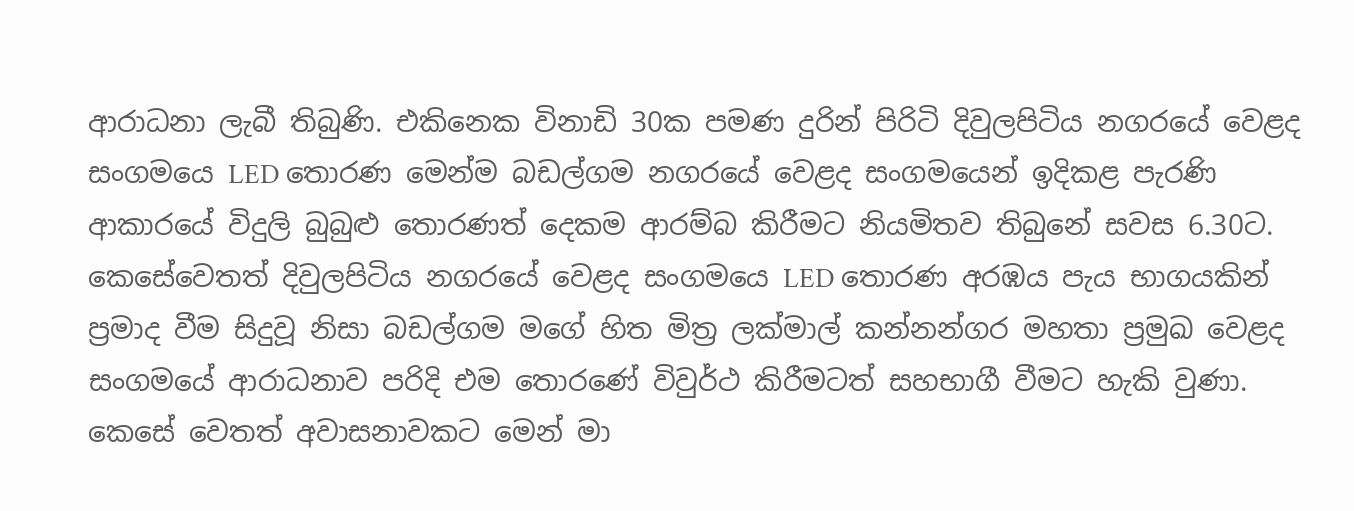ආරාධනා ලැබී තිබුණි. එකිනෙක විනාඩි 30ක පමණ දුරින් පිරිටි දිවුලපිටිය නගරයේ වෙළද සංගමයෙ LED තොරණ මෙන්ම බඩල්ගම නගරයේ වෙළද සංගමයෙන් ඉදිකළ පැරණි ආකාරයේ විදුලි බුබුළු තොරණත් දෙකම ආරම්බ කිරීමට නියමිතව තිබුනේ සවස 6.30ට. කෙසේවෙතත් දිවුලපිටිය නගරයේ වෙළද සංගමයෙ LED තොරණ අරඹය පැය භාගයකින් ප්‍රමාද වීම සිදුවූ නිසා බඩල්ගම මගේ හිත මිත්‍ර ලක්මාල් කන්නන්ගර මහතා ප්‍රමුඛ වෙළද සංගමයේ ආරාධනාව පරිදි එම තොරණේ විවුර්ථ කිරීමටත් සහභාගී වීමට හැකි වුණා. කෙසේ වෙතත් අවාසනාවකට මෙන් මා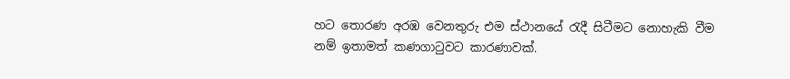හට තොරණ අරඹ වෙනතුරු එම ස්ථානයේ රැදී සිටීමට නොහැකි වීම නම් ඉතාමත් කණගාටුවට කාරණාවක්.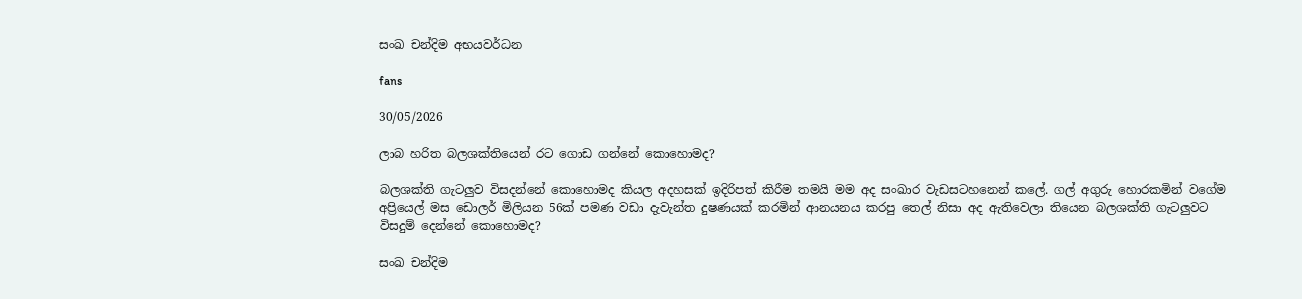සංඛ චන්දිම අභයවර්ධන

fans

30/05/2026

ලාබ හරිත බලශක්තියෙන් රට ගොඩ ගන්නේ කොහොමද?

බලශක්ති ගැටලුව විසදන්නේ කොහොමද කියල අදහසක් ඉදිරිපත් කිරීම තමයි මම අද සංඛාර වැඩසටහනෙන් කලේ. ගල් අගුරු හොරකමින් වගේම අප්‍රියෙල් මස ඩොලර් මිලියන 56ක් පමණ වඩා දැවැන්ත දුෂණයක් කරමින් ආනයනය කරපු තෙල් නිසා අද ඇතිවෙලා තියෙන බලශක්ති ගැටලුවට විසදුම් දෙන්නේ කොහොමද?

සංඛ චන්දිම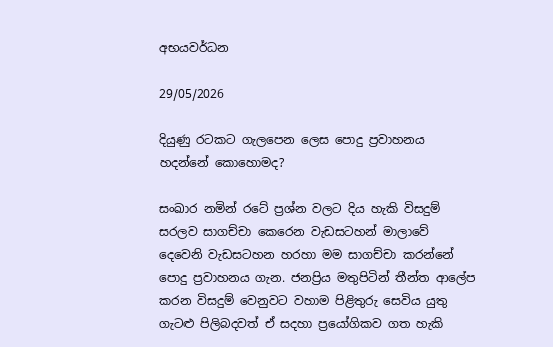අභයවර්ධන

29/05/2026

දියුණු රටකට ගැලපෙන ලෙස පොදු ප්‍රවාහනය හදන්නේ කොහොමද?

සංඛාර නමින් රටේ ප්‍රශ්න වලට දිය හැකි විසදුම් සරලව සාගච්චා කෙරෙන වැඩසටහන් මාලාවේ දෙවෙනි වැඩසටහන හරහා මම සාගච්චා කරන්නේ පොදු ප්‍රවාහනය ගැන. ජනප්‍රිය මතුපිටින් තීන්ත ආලේප කරන විසදුම් වෙනුවට වහාම පිළිතුරු සෙවිය යුතු ගැටළු පිලිබදවත් ඒ සදහා ප්‍රයෝගිකව ගත හැකි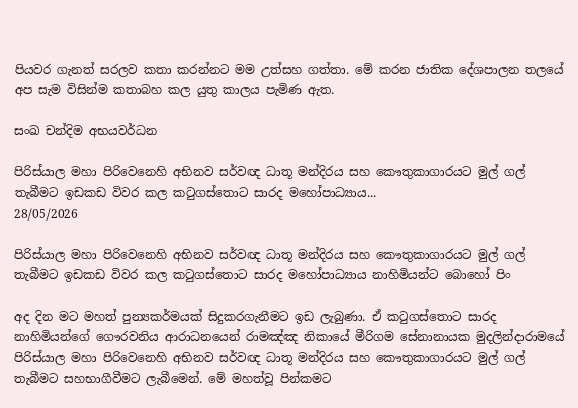පියවර ගැනත් සරලව කතා කරන්නට මම උත්සහ ගත්තා. මේ කරන ජාතික දේශපාලන තලයේ අප සැම විසින්ම කතාබහ කල යුතු කාලය පැමිණ ඇත.

සංඛ චන්දිම අභයවර්ධන

පිරිස්යාල මහා පිරිවෙනෙහි අභිනව සර්වඥ ධාතූ මන්දිරය සහ කෞතුකාගාරයට මුල් ගල් තැබීමට ඉඩකඩ විවර කල කටුගස්තොට සාරද මහෝපාධ්‍යාය...
28/05/2026

පිරිස්යාල මහා පිරිවෙනෙහි අභිනව සර්වඥ ධාතූ මන්දිරය සහ කෞතුකාගාරයට මුල් ගල් තැබීමට ඉඩකඩ විවර කල කටුගස්තොට සාරද මහෝපාධ්‍යාය නාහිමියන්ට බොහෝ පිං

අද දින මට මහත් පුන්‍යකර්මයක් සිදුකරගැනීමට ඉඩ ලැබුණා. ඒ කටුගස්තොට සාරද නාහිමියන්ගේ ගෞරවනිය ආරාධනයෙන් රාමඤ්ඤ නිකායේ මීරිගම සේනානායක මුදලින්දාරාමයේ පිරිස්යාල මහා පිරිවෙනෙහි අභිනව සර්වඥ ධාතූ මන්දිරය සහ කෞතුකාගාරයට මුල් ගල් තැබීමට සහභාගීවීමට ලැබීමෙන්. මේ මහත්වූ පින්කමට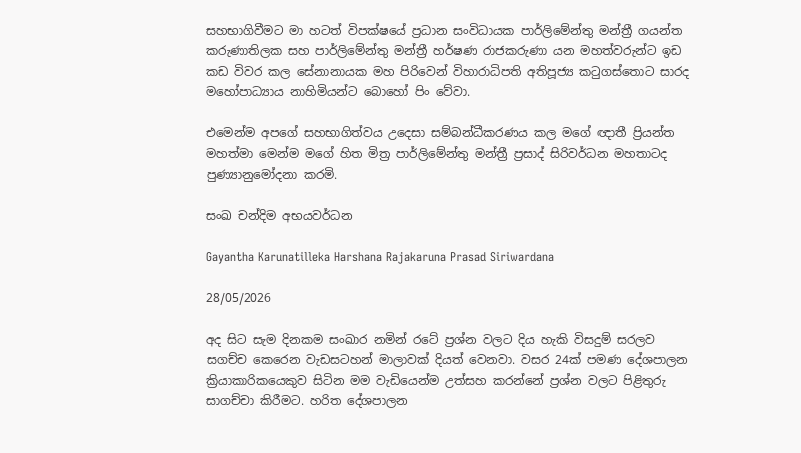සහභාගිවීමට මා හටත් විපක්ෂයේ ප්‍රධාන සංවිධායක පාර්ලිමේන්තු මන්ත්‍රී ගයන්ත කරුණාතිලක සහ පාර්ලිමේන්තු මන්ත්‍රී හර්ෂණ රාජකරුණා යන මහත්වරුන්ට ඉඩ කඩ විවර කල සේනානායක මහ පිරිවෙන් විහාරාධිපති අතිපූජ්‍ය කටුගස්තොට සාරද මහෝපාධ්‍යාය නාහිමියන්ට බොහෝ පිං වේවා.

එමෙන්ම අපගේ සහභාගිත්වය උදෙසා සම්බන්ධීකරණය කල මගේ ඥාතී ප්‍රියන්ත මහත්මා මෙන්ම මගේ හිත මිත්‍ර පාර්ලිමේන්තු මන්ත්‍රී ප්‍රසාද් සිරිවර්ධන මහතාටද පුණ්‍යානුමෝදනා කරමි.

සංඛ චන්දිම අභයවර්ධන

Gayantha Karunatilleka Harshana Rajakaruna Prasad Siriwardana

28/05/2026

අද සිට සැම දිනකම සංඛාර නමින් රටේ ප්‍රශ්න වලට දිය හැකි විසදුම් සරලව සගච්ච කෙරෙන වැඩසටහන් මාලාවක් දියත් වෙනවා. වසර 24ක් පමණ දේශපාලන ක්‍රියාකාරිකයෙකුව සිටින මම වැඩියෙන්ම උත්සහ කරන්නේ ප්‍රශ්න වලට පිළිතුරු සාගච්චා කිරීමට. හරිත දේශපාලන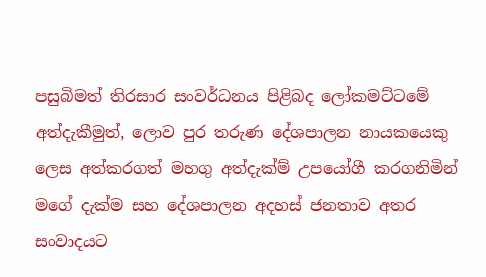පසුබිමත් තිරසාර සංවර්ධනය පිළිබද ලෝකමට්ටමේ අත්දැකීමුත්, ලොව පුර තරුණ දේශපාලන නායකයෙකු ලෙස අත්කරගත් මහගු අත්දැක්ම් උපයෝගී කරගනිමින් මගේ දැක්ම සහ දේශපාලන අදහස් ජනතාව අතර සංවාදයට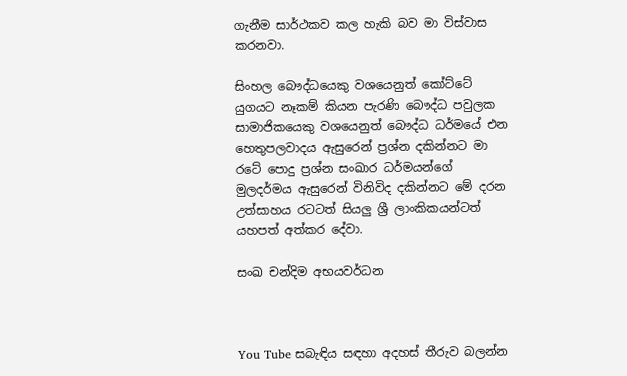ගැනීම සාර්ථකව කල හැකි බව මා විස්වාස කරනවා.

සිංහල බෞද්ධයෙකු වශයෙනුත් කෝට්ටේ යුගයට නෑකම් කියන පැරණි බෞද්ධ පවුලක සාමාජිකයෙකු වශයෙනුත් බෞද්ධ ධර්මයේ එන හෙතුපලවාදය ඇසුරෙන් ප්‍රශ්න දකින්නට මා රටේ පොදු ප්‍රශ්න සංඛාර ධර්මයන්ගේ මුලදර්මය ඇසුරෙන් විනිවිද දකින්නට මේ දරන උත්සාහය රටටත් සියලු ශ්‍රී ලාංකිකයන්ටත් යහපත් අත්කර දේවා.

සංඛ චන්දිම අභයවර්ධන



You Tube සබැඳිය සඳහා අදහස් තීරුව බලන්න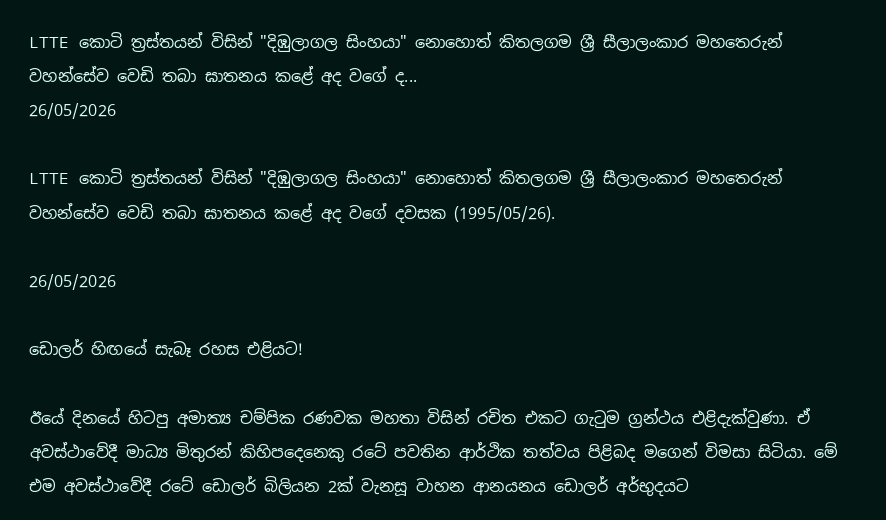LTTE කොටි ත්‍රස්තයන් විසින් "දිඹුලාගල සිංහයා" නොහොත් කිතලගම ශ්‍රී සීලාලංකාර මහතෙරුන් වහන්සේව වෙඩි තබා ඝාතනය කළේ අද වගේ ද...
26/05/2026

LTTE කොටි ත්‍රස්තයන් විසින් "දිඹුලාගල සිංහයා" නොහොත් කිතලගම ශ්‍රී සීලාලංකාර මහතෙරුන් වහන්සේව වෙඩි තබා ඝාතනය කළේ අද වගේ දවසක (1995/05/26).

26/05/2026

ඩොලර් හිඟයේ සැබෑ රහස එළියට!

ඊයේ දිනයේ හිටපු අමාත්‍ය චම්පික රණවක මහතා විසින් රචිත එකට ගැටුම ග්‍රන්ථය එළිදැක්වුණා. ඒ අවස්ථාවේදී මාධ්‍ය මිතුරන් කිහිපදෙනෙකු රටේ පවතින ආර්ථික තත්වය පිළිබද මගෙන් විමසා සිටියා. මේ එම අවස්ථාවේදී රටේ ඩොලර් බිලියන 2ක් වැනසූ වාහන ආනයනය ඩොලර් අර්භුදයට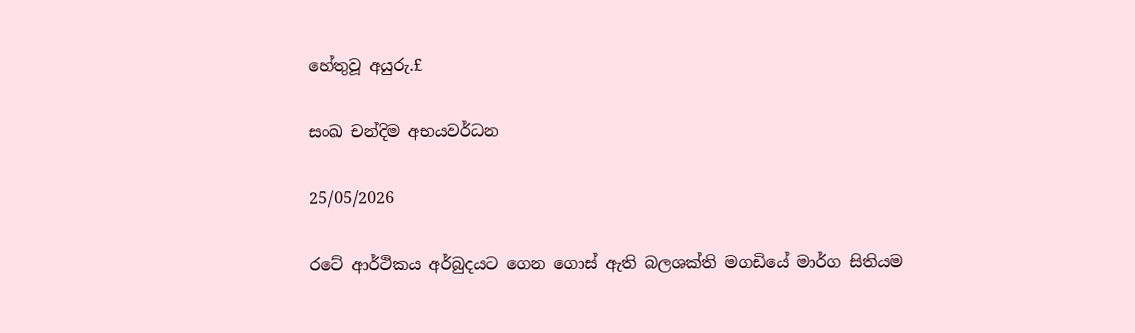හේතුවූ අයුරු.£

සංඛ චන්දිම අභයවර්ධන

25/05/2026

රටේ ආර්ථිකය අර්බුදයට ගෙන ගොස් ඇති බලශක්ති මගඩියේ මාර්ග සිතියම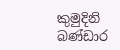කුමුදිනි බණ්ඩාර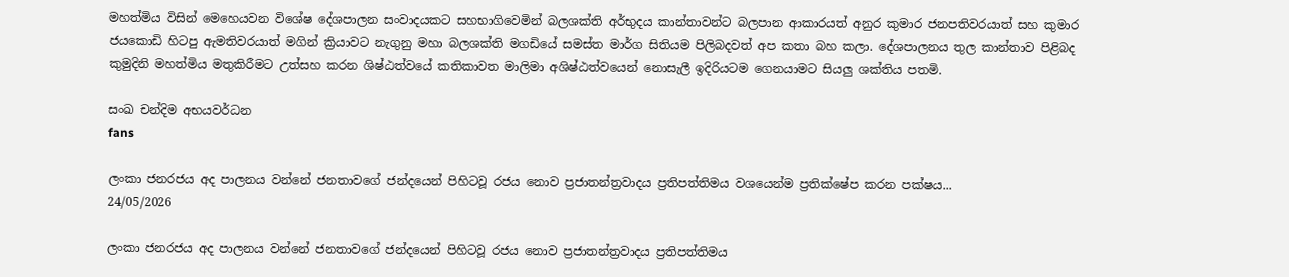මහත්මිය විසින් මෙහෙයවන විශේෂ දේශපාලන සංවාදයකට සහභාගිවෙමින් බලශක්ති අර්භුදය කාන්තාවන්ට බලපාන ආකාරයත් අනුර කුමාර ජනපතිවරයාත් සහ කුමාර ජයකොඩි හිටපු ඇමතිවරයාත් මගින් ක්‍රියාවට නැගුනු මහා බලශක්ති මගඩියේ සමස්ත මාර්ග සිතියම පිලිබදවත් අප කතා බහ කලා. දේශපාලනය තුල කාන්තාව පිළිබද කුමුදිනි මහත්මිය මතුකිරීමට උත්සහ කරන ශිෂ්ඨත්වයේ කතිකාවත මාලිමා අශිෂ්ඨත්වයෙන් නොසැලී ඉදිරියටම ගෙනයාමට සියලු ශක්තිය පතමි.

සංඛ චන්දිම අභයවර්ධන
fans

ලංකා ජනරජය අද පාලනය වන්නේ ජනතාවගේ ජන්දයෙන් පිහිටවූ රජය නොව ප්‍රජාතන්ත්‍රවාදය ප්‍රතිපත්තිමය වශයෙන්ම ප්‍රතික්ෂේප කරන පක්ෂය...
24/05/2026

ලංකා ජනරජය අද පාලනය වන්නේ ජනතාවගේ ජන්දයෙන් පිහිටවූ රජය නොව ප්‍රජාතන්ත්‍රවාදය ප්‍රතිපත්තිමය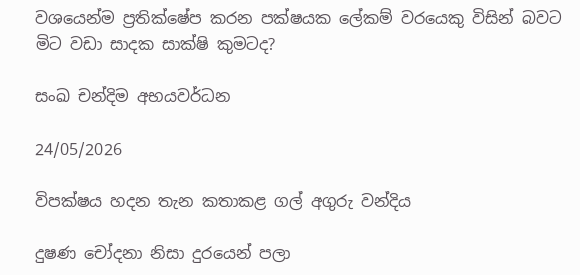වශයෙන්ම ප්‍රතික්ෂේප කරන පක්ෂයක ලේකම් වරයෙකු විසින් බවට මිට වඩා සාදක සාක්ෂි කුමටද?

සංඛ චන්දිම අභයවර්ධන

24/05/2026

විපක්ෂය හදන තැන කතාකළ ගල් අගුරු වන්දිය

දුෂණ චෝදනා නිසා දුරයෙන් පලා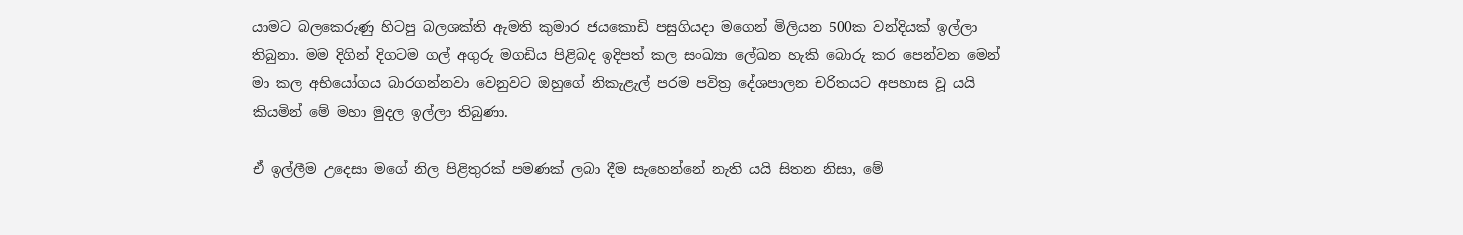යාමට බලකෙරුණු හිටපු බලශක්ති ඇමති කුමාර ජයකොඩි පසුගියදා මගෙන් මිලියන 500ක වන්දියක් ඉල්ලා තිබුනා. මම දිගින් දිගටම ගල් අගුරු මගඩිය පිළිබද ඉදිපත් කල සංඛ්‍යා ලේඛන හැකි බොරු කර පෙන්වන මෙන් මා කල අභියෝගය බාරගන්නවා වෙනුවට ඔහුගේ නිකැළැල් පරම පවිත්‍ර දේශපාලන චරිතයට අපහාස වූ යයි කියමින් මේ මහා මුදල ඉල්ලා තිබුණා.

ඒ ඉල්ලීම උදෙසා මගේ නිල පිළිතුරක් පමණක් ලබා දීම සැහෙන්නේ නැති යයි සිතන නිසා, මේ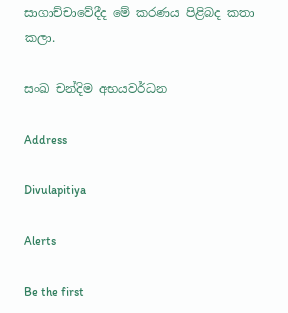සාගාච්චාවේදීද මේ කරණය පිළිබද කතා කලා.

සංඛ චන්දිම අභයවර්ධන

Address

Divulapitiya

Alerts

Be the first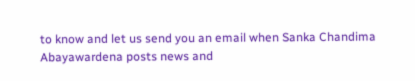to know and let us send you an email when Sanka Chandima Abayawardena posts news and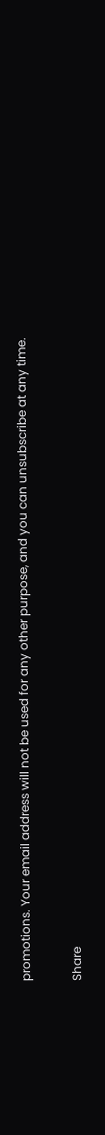promotions. Your email address will not be used for any other purpose, and you can unsubscribe at any time.

Share